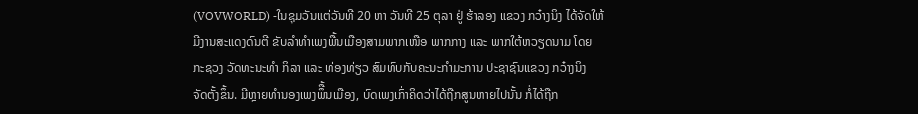(VOVWORLD) -ໃນຊຸມວັນແຕ່ວັນທີ 20 ຫາ ວັນທີ 25 ຕຸລາ ຢູ່ ຮ້າລອງ ແຂວງ ກວ໋າງນິງ ໄດ້ຈັດໃຫ້ມີງານສະແດງດົນຕີ ຂັບລຳທຳເພງພື້ນເມືອງສາມພາກເໜືອ ພາກກາງ ແລະ ພາກໃຕ້ຫວຽດນາມ ໂດຍກະຊວງ ວັດທະນະທຳ ກິລາ ແລະ ທ່ອງທ່ຽວ ສົມທົບກັບຄະນະກຳມະການ ປະຊາຊົນແຂວງ ກວ໋າງນິງ ຈັດຕັ້ງຂຶ້ນ. ມີຫຼາຍທຳນອງເພງພຶື້ນເມືອງ, ບົດເພງເກົ່າຄິດວ່າໄດ້ຖືກສູນຫາຍໄປນັ້ນ ກໍ່ໄດ້ຖືກ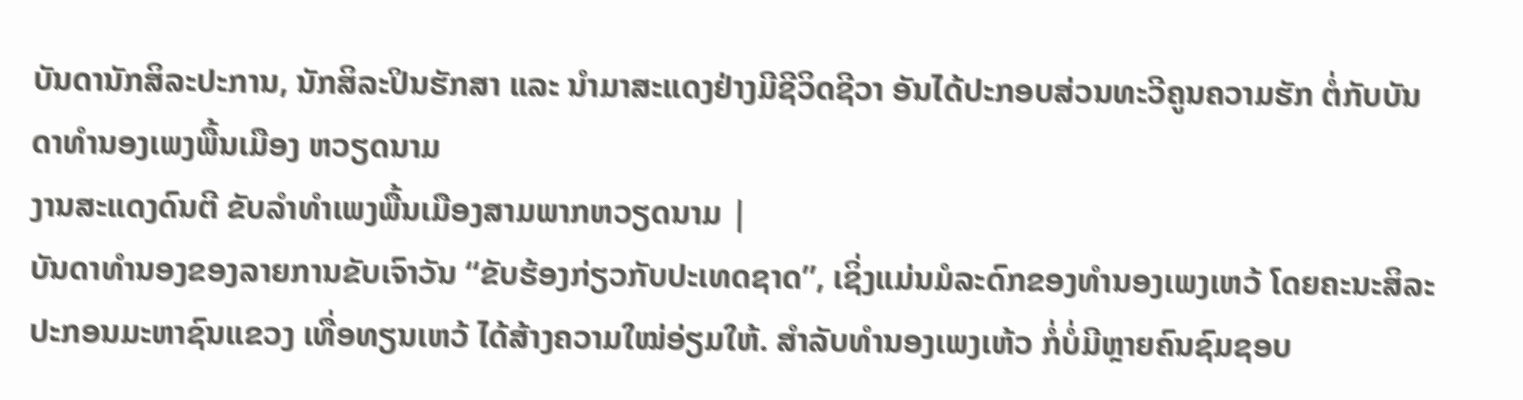ບັນດານັກສິລະປະການ, ນັກສິລະປິນຮັກສາ ແລະ ນຳມາສະແດງຢ່າງມີຊີວິດຊີວາ ອັນໄດ້ປະກອບສ່ວນທະວີຄູນຄວາມຮັກ ຕໍ່ກັບບັນດາທຳນອງເພງພື້ນເມືອງ ຫວຽດນາມ
ງານສະແດງດົນຕີ ຂັບລຳທຳເພງພື້ນເມືອງສາມພາກຫວຽດນາມ |
ບັນດາທຳນອງຂອງລາຍການຂັບເຈົາວັນ “ຂັບຮ້ອງກ່ຽວກັບປະເທດຊາດ”, ເຊິ່ງແມ່ນມໍລະດົກຂອງທຳນອງເພງເຫວ້ ໂດຍຄະນະສິລະປະກອນມະຫາຊົນແຂວງ ເທື່ອທຽນເຫວ້ ໄດ້ສ້າງຄວາມໃໝ່ອ່ຽມໃຫ້. ສຳລັບທຳນອງເພງເຫ້ວ ກໍ່ບໍ່ມີຫຼາຍຄົນຊົມຊອບ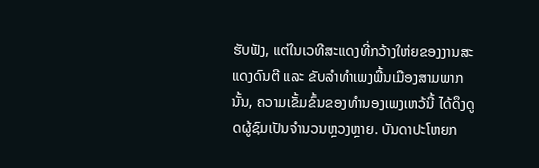ຮັບຟັງ, ແຕ່ໃນເວທີສະແດງທີ່ກວ້າງໃຫ່ຍຂອງງານສະແດງດົນຕີ ແລະ ຂັບລຳທຳເພງພື້ນເມືອງສາມພາກນັ້ນ, ຄວາມເຂັ້ມຂົ້ນຂອງທຳນອງເພງເຫວ້ນີ້ ໄດ້ດຶງດູດຜູ້ຊົມເປັນຈຳນວນຫຼວງຫຼາຍ. ບັນດາປະໂຫຍກ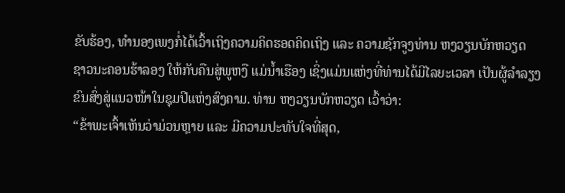ຂັບຮ້ອງ, ທຳນອງເພງກໍ່ໄດ້ເວົ້າເຖິງຄວາມຄິດຮອດຄິດເຖິງ ແລະ ຄວາມຊັກຈູງທ່ານ ຫງວຽນບັກຫວຽດ ຊາວນະຄອນຮ້າລອງ ໃຫ້ກັບຄືນສູ່ພູຫງື ແມ່ນ້ຳເຮືອງ ເຊິ່ງແມ່ນແຫ່ງທີ່ທ່ານໄດ້ມີໄລຍະເວລາ ເປັນຜູ້ລຳລຽງຂົນສົ່ງສູ່ແນວໜ້າໃນຊຸມປີແຫ່ງສົງຄາມ. ທ່ານ ຫງວຽນບັກຫວຽດ ເວົ້າວ່າ:
“ຂ້າພະເຈົ້າເຫັນວ່າມ່ວນຫຼາຍ ແລະ ມີຄວາມປະທັບໃຈທີ່ສຸດ,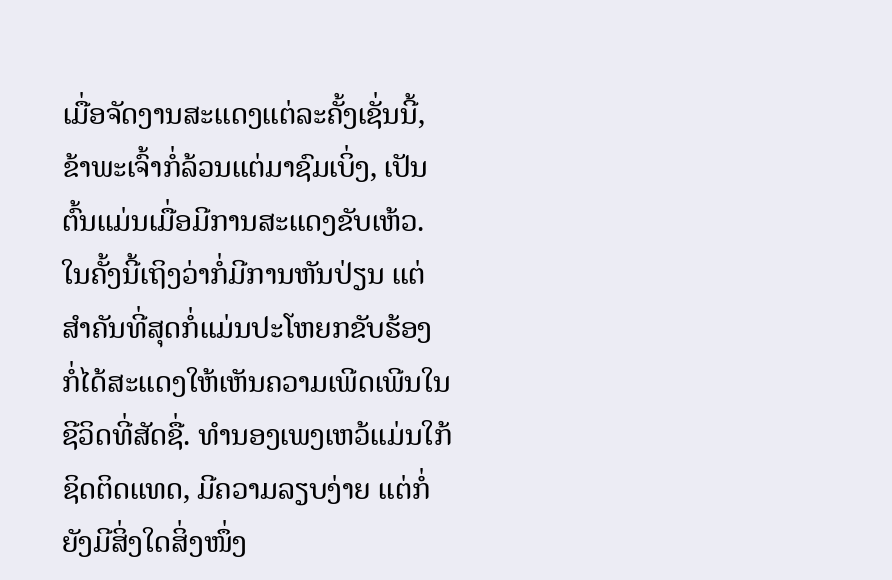ເມື່ອຈັດງານສະແດງແຕ່ລະຄັ້ງເຊັ່ນນີ້, ຂ້າພະເຈົ້າກໍ່ລ້ວນແຕ່ມາຊົມເບິ່ງ, ເປັນຕົ້ນແມ່ນເມື່ອມີການສະແດງຂັບເຫ້ວ. ໃນຄັ້ງນີ້ເຖິງວ່າກໍ່ມີການຫັນປ່ຽນ ແຕ່ສຳຄັນທີ່ສຸດກໍ່ແມ່ນປະໂຫຍກຂັບຮ້ອງ ກໍ່ໄດ້ສະແດງໃຫ້ເຫັນຄວາມເພີດເພີນໃນຊີວິດທີ່ສັດຊື່. ທຳນອງເພງເຫວ້ແມ່ນໃກ້ຊິດຕິດແທດ, ມີຄວາມລຽບງ່າຍ ແຕ່ກໍ່ຍັງມີສິ່ງໃດສິ່ງໜຶ່ງ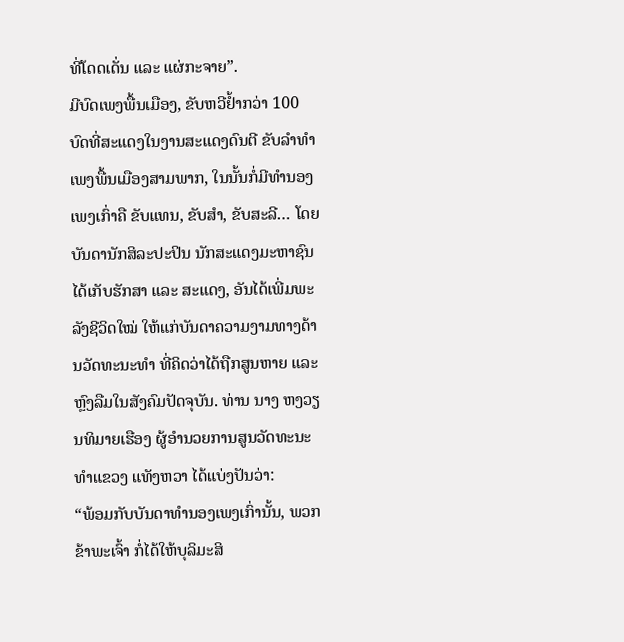ທີ່ໂດດເດັ່ນ ແລະ ແຜ່ກະຈາຍ”.
ມີບົດເພງພື້ນເມືອງ, ຂັບຫວີຢ້ຳກວ່າ 100 ບົດທີ່ສະແດງໃນງານສະແດງດົນຕີ ຂັບລຳທຳເພງພື້ນເມືອງສາມພາກ, ໃນນັ້ນກໍ່ມີທຳນອງເພງເກົ່າຄື ຂັບແທນ, ຂັບສຳ, ຂັບສະລີ… ໂດຍບັນດານັກສິລະປະປິນ ນັກສະແດງມະຫາຊົນໄດ້ເກັບຮັກສາ ແລະ ສະແດງ, ອັນໄດ້ເພີ່ມພະລັງຊີວິດໃໝ່ ໃຫ້ແກ່ບັນດາຄວາມງາມທາງດ້ານວັດທະນະທຳ ທີ່ຄິດວ່າໄດ້ຖືກສູນຫາຍ ແລະ ຫຼົງລືມໃນສັງຄົມປັດຈຸບັນ. ທ່ານ ນາງ ຫງວຽນທິມາຍເຮືອງ ຜູ້ອຳນວຍການສູນວັດທະນະທຳແຂວງ ແທັງຫວາ ໄດ້ແບ່ງປັນວ່າ:
“ພ້ອມກັບບັນດາທຳນອງເພງເກົ່ານັ້ນ, ພວກຂ້າພະເຈົ້າ ກໍ່ໄດ້ໃຫ້ບຸລິມະສິ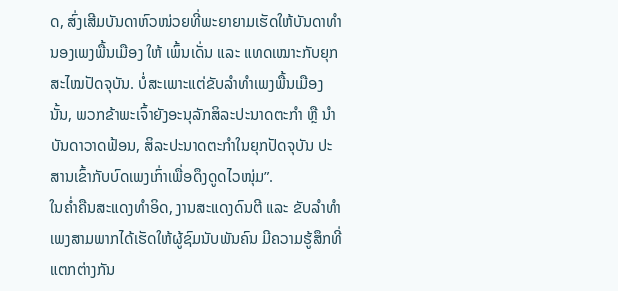ດ, ສົ່ງເສີມບັນດາຫົວໜ່ວຍທີ່ພະຍາຍາມເຮັດໃຫ້ບັນດາທຳນອງເພງພື້ນເມືອງ ໃຫ້ ເພົ້ນເດັ່ນ ແລະ ແທດເໝາະກັບຍຸກສະໄໝປັດຈຸບັນ. ບໍ່ສະເພາະແຕ່ຂັບລຳທຳເພງພື້ນເມືອງນັ້ນ, ພວກຂ້າພະເຈົ້າຍັງອະນຸລັກສິລະປະນາດຕະກຳ ຫຼື ນຳບັນດາວາດຟ້ອນ, ສິລະປະນາດຕະກຳໃນຍຸກປັດຈຸບັນ ປະສານເຂົ້າກັບບົດເພງເກົ່າເພື່ອດຶງດູດໄວໜຸ່ມ”.
ໃນຄ່ຳຄືນສະແດງທຳອິດ, ງານສະແດງດົນຕີ ແລະ ຂັບລຳທຳເພງສາມພາກໄດ້ເຮັດໃຫ້ຜູ້ຊົມນັບພັນຄົນ ມີຄວາມຮູ້ສຶກທີ່ແຕກຕ່າງກັນ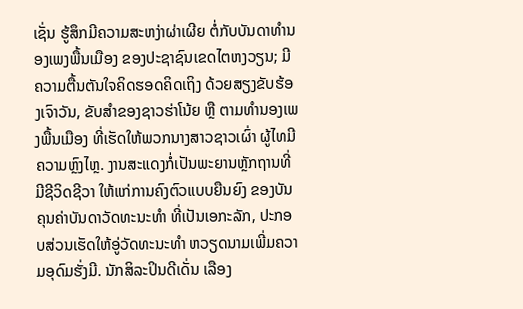ເຊັ່ນ ຮູ້ສຶກມີຄວາມສະຫງ່າຜ່າເຜີຍ ຕໍ່ກັບບັນດາທຳນອງເພງພື້ນເມືອງ ຂອງປະຊາຊົນເຂດໄຕຫງວຽນ; ມີຄວາມຕື້ນຕັນໃຈຄິດຮອດຄິດເຖິງ ດ້ວຍສຽງຂັບຮ້ອງເຈົາວັນ, ຂັບສຳຂອງຊາວຮ່າໂນ້ຍ ຫຼື ຕາມທຳນອງເພງພື້ນເມືອງ ທີ່ເຮັດໃຫ້ພວກນາງສາວຊາວເຜົ່າ ຜູ້ໄທມີຄວາມຫຼົງໄຫຼ. ງານສະແດງກໍ່ເປັນພະຍານຫຼັກຖານທີ່ມີຊີວິດຊີວາ ໃຫ້ແກ່ການຄົງຕົວແບບຍືນຍົງ ຂອງບັນຄຸນຄ່າບັນດາວັດທະນະທຳ ທີ່ເປັນເອກະລັກ, ປະກອບສ່ວນເຮັດໃຫ້ອູ່ວັດທະນະທຳ ຫວຽດນາມເພີ່ມຄວາມອຸດົມຮັ່ງມີ. ນັກສິລະປິນດີເດັ່ນ ເລືອງ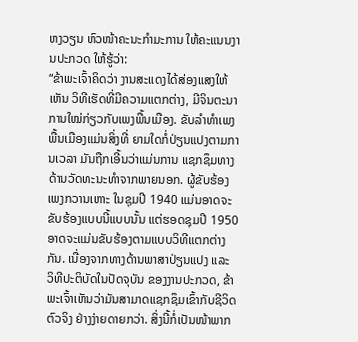ຫງວຽນ ຫົວໜ້າຄະນະກຳມະການ ໃຫ້ຄະແນນງານປະກວດ ໃຫ້ຮູ້ວ່າ:
“ຂ້າພະເຈົ້າຄິດວ່າ ງານສະແດງໄດ້ສ່ອງແສງໃຫ້ເຫັນ ວິທີເຮັດທີ່ມີຄວາມແຕກຕ່າງ, ມີຈິນຕະນາການໃໝ່ກ່ຽວກັບເພງພື້ນເມືອງ. ຂັບລຳທຳເພງພື້ນເມືອງແມ່ນສິ່ງທີ່ ຍາມໃດກໍ່ປ່ຽນແປງຕາມການເວລາ ມັນຖືກເອີ້ນວ່າແມ່ນການ ແຊກຊຶມທາງດ້ານວັດທະນະທຳຈາກພາຍນອກ. ຜູ້ຂັບຮ້ອງເພງກວານເຫາະ ໃນຊຸມປີ 1940 ແມ່ນອາດຈະຂັບຮ້ອງແບບນີ້ແບບນັ້ນ ແຕ່ຮອດຊຸມປີ 1950 ອາດຈະແມ່ນຂັບຮ້ອງຕາມແບບວິທີແຕກຕ່າງກັນ. ເນື່ອງຈາກທາງດ້ານພາສາປ່ຽນແປງ ແລະ ວິທີປະຕິບັດໃນປັດຈຸບັນ ຂອງງານປະກວດ, ຂ້າພະເຈົ້າເຫັນວ່າມັນສາມາດແຊກຊຶມເຂົ້າກັບຊີວິດຕົວຈິງ ຢ່າງງ່າຍດາຍກວ່າ. ສິ່ງນີ້ກໍ່ເປັນໜ້າພາກ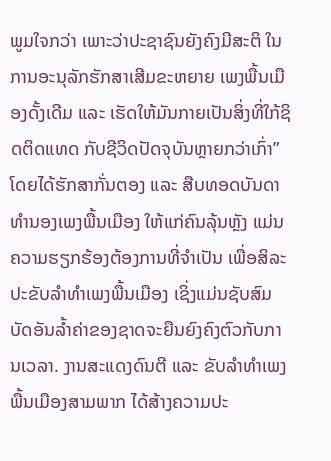ພູມໃຈກວ່າ ເພາະວ່າປະຊາຊົນຍັງຄົງມີສະຕິ ໃນການອະນຸລັກຮັກສາເສີມຂະຫຍາຍ ເພງພື້ນເມືອງດັ້ງເດີມ ແລະ ເຮັດໃຫ້ມັນກາຍເປັນສິ່ງທີ່ໃກ້ຊິດຕິດແທດ ກັບຊີວິດປັດຈຸບັນຫຼາຍກວ່າເກົ່າ”
ໂດຍໄດ້ຮັກສາກັ່ນຕອງ ແລະ ສືບທອດບັນດາທຳນອງເພງພື້ນເມືອງ ໃຫ້ແກ່ຄົນລຸ້ນຫຼັງ ແມ່ນຄວາມຮຽກຮ້ອງຕ້ອງການທີ່ຈຳເປັນ ເພື່ອສິລະປະຂັບລຳທຳເພງພື້ນເມືອງ ເຊິ່ງແມ່ນຊັບສົມບັດອັນລ້ຳຄ່າຂອງຊາດຈະຍືນຍົງຄົງຕົວກັບການເວລາ. ງານສະແດງດົນຕີ ແລະ ຂັບລຳທຳເພງພື້ນເມືອງສາມພາກ ໄດ້ສ້າງຄວາມປະ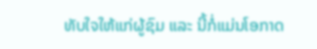ທັບໃຈໃຫ້ແກ່ຜູ້ຊົມ ແລະ ນີ້ກໍ່ແມ່ນໂອກາດ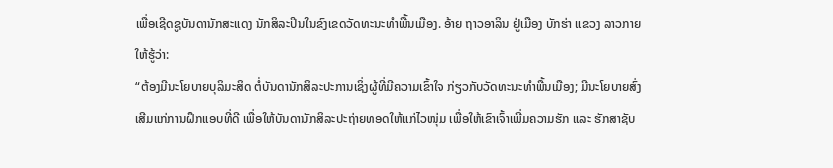ເພື່ອເຊີດຊູບັນດານັກສະແດງ ນັກສິລະປິນໃນຂົງເຂດວັດທະນະທຳພື້ນເມືອງ. ອ້າຍ ຖາວອາລິນ ຢູ່ເມືອງ ບັກຮ່າ ແຂວງ ລາວກາຍ ໃຫ້ຮູ້ວ່າ:
“ຕ້ອງມີນະໂຍບາຍບຸລິມະສິດ ຕໍ່ບັນດານັກສິລະປະການເຊິ່ງຜູ້ທີ່ມີຄວາມເຂົ້າໃຈ ກ່ຽວກັບວັດທະນະທຳພື້ນເມືອງ; ມີນະໂຍບາຍສົ່ງເສີມແກ່ການຝຶກແອບທີ່ດີ ເພື່ອໃຫ້ບັນດານັກສິລະປະຖ່າຍທອດໃຫ້ແກ່ໄວໜຸ່ມ ເພື່ອໃຫ້ເຂົາເຈົ້າເພີ່ມຄວາມຮັກ ແລະ ຮັກສາຊັບ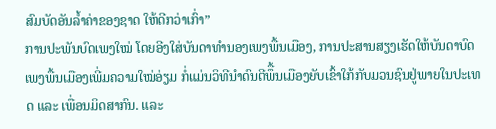ສົມບັດອັນລ້ຳຄ່າຂອງຊາດ ໃຫ້ດີກວ່າເກົ່າ”
ການປະພັນບົດເພງໃໝ່ ໂດຍອີງໃສ່ບັນດາທຳນອງເພງພື້ນເມືອງ, ການປະສານສຽງເຮັດໃຫ້ບັນດາບົດເພງພື້ນເມືອງເພີ່ມຄວາມໃໝ່ອ່ຽມ ກໍ່ແມ່ນວິທີນຳດົນຕີພຶື້ນເມືອງຍັບເຂົ້າໃກ້ກັບມວນຊົນຢູ່ພາຍໃນປະເທດ ແລະ ເພື່ອນມິດສາກົນ. ແລະ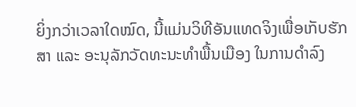ຍິ່ງກວ່າເວລາໃດໝົດ, ນີ້ແມ່ນວິທີອັນແທດຈິງເພື່ອເກັບຮັກສາ ແລະ ອະນຸລັກວັດທະນະທຳພື້ນເມືອງ ໃນການດຳລົງ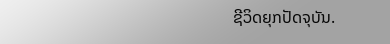ຊີວິດຍຸກປັດຈຸບັນ.